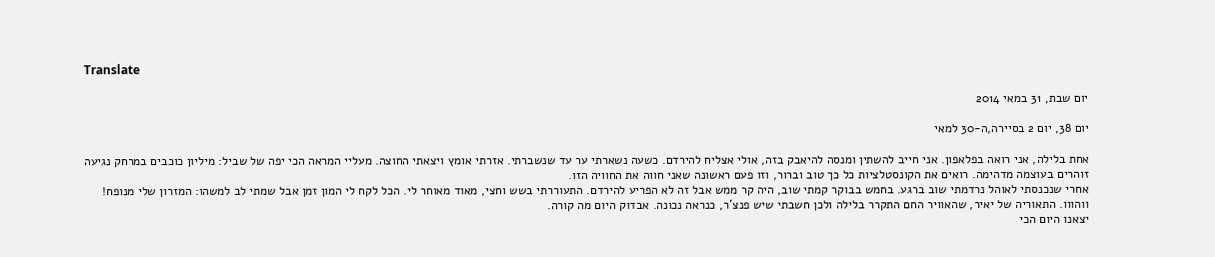Translate

יום שבת, 31 במאי 2014

יום 38, יום 2 בסיירה,ה-30 למאי

אחת בלילה, אני רואה בפלאפון. אני חייב להשתין ומנסה להיאבק בזה, אולי אצליח להירדם. כשעה נשארתי ער עד שנשברתי. אזרתי אומץ ויצאתי החוצה. מעליי המראה הכי יפה של שביל: מיליון כוכבים במרחק נגיעה זוהרים בעוצמה מדהימה. רואים את הקונסטלציות כל כך טוב וברור, וזו פעם ראשונה שאני חווה את החוויה הזו.
אחרי שנכנסתי לאוהל נרדמתי שוב ברגע. בחמש בבוקר קמתי שוב, היה קר ממש אבל זה לא הפריע להירדם. התעוררתי בשש וחצי, מאוד מאוחר לי. הכל לקח לי המון זמן אבל שמתי לב למשהו: המזרון שלי מנופח! ווהווו. התאוריה של יאיר, שהאוויר החם התקרר בלילה ולכן חשבתי שיש פנצ'ר, כנראה נכונה. אבדוק היום מה קורה.
יצאנו היום הכי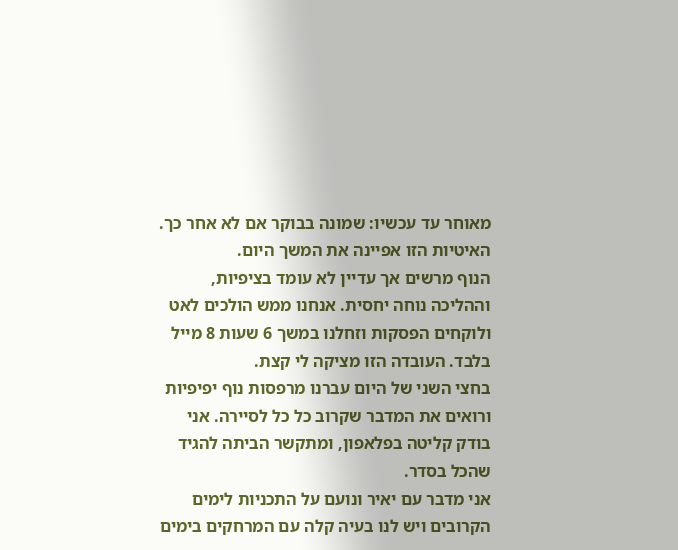מאוחר עד עכשיו: שמונה בבוקר אם לא אחר כך. האיטיות הזו אפיינה את המשך היום.
הנוף מרשים אך עדיין לא עומד בציפיות, וההליכה נוחה יחסית. אנחנו ממש הולכים לאט ולוקחים הפסקות וזחלנו במשך 6 שעות 8 מייל בלבד. העובדה הזו מציקה לי קצת.
בחצי השני של היום עברנו מרפסות נוף יפיפיות ורואים את המדבר שקרוב כל כל לסיירה. אני בודק קליטה בפלאפון, ומתקשר הביתה להגיד שהכל בסדר.
אני מדבר עם יאיר ונועם על התכניות לימים הקרובים ויש לנו בעיה קלה עם המרחקים בימים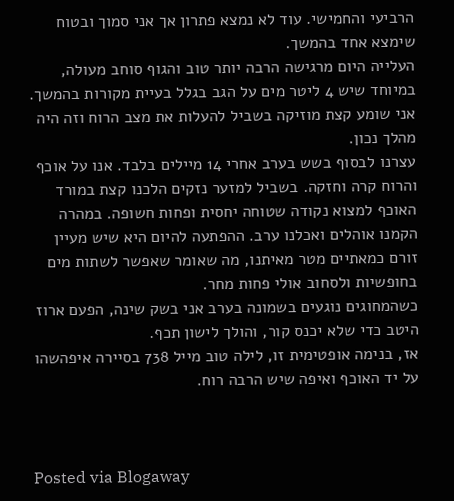הרביעי והחמישי. עוד לא נמצא פתרון אך אני סמוך ובטוח שימצא אחד בהמשך.
העלייה היום מרגישה הרבה יותר טוב והגוף סוחב מעולה, במיוחד שיש 4 ליטר מים על הגב בגלל בעיית מקורות בהמשך. אני שומע קצת מוזיקה בשביל להעלות את מצב הרוח וזה היה מהלך נכון.
עצרנו לבסוף בשש בערב אחרי 14 מיילים בלבד. אנו על אוכף והרוח קרה וחזקה. בשביל למזער נזקים הלכנו קצת במורד האוכף למצוא נקודה שטוחה יחסית ופחות חשופה. במהרה הקמנו אוהלים ואכלנו ערב. ההפתעה להיום היא שיש מעיין זורם כמאתיים מטר מאיתנו, מה שאומר שאפשר לשתות מים בחופשיות ולסחוב אולי פחות מחר.
כשהמחוגים נוגעים בשמונה בערב אני בשק שינה, הפעם ארוז היטב כדי שלא יכנס קור, והולך לישון תכף.
אז, בנימה אופטימית זו, לילה טוב מייל 738 בסיירה איפהשהו על יד האוכף ואיפה שיש הרבה רוח.



Posted via Blogaway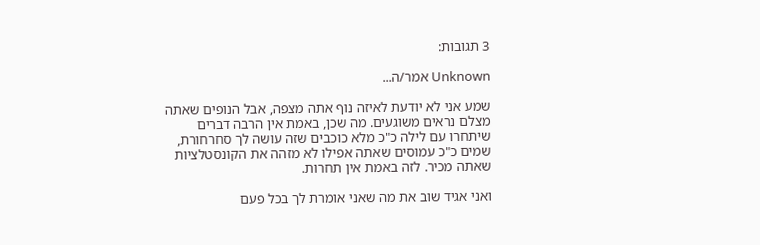3 תגובות:

Unknown אמר/ה...

שמע אני לא יודעת לאיזה נוף אתה מצפה, אבל הנופים שאתה מצלם נראים משוגעים. מה שכן, באמת אין הרבה דברים שיתחרו עם לילה כ"כ מלא כוכבים שזה עושה לך סחרחורת, שמים כ"כ עמוסים שאתה אפילו לא מזהה את הקונסטלציות שאתה מכיר. לזה באמת אין תחרות.

ואני אגיד שוב את מה שאני אומרת לך בכל פעם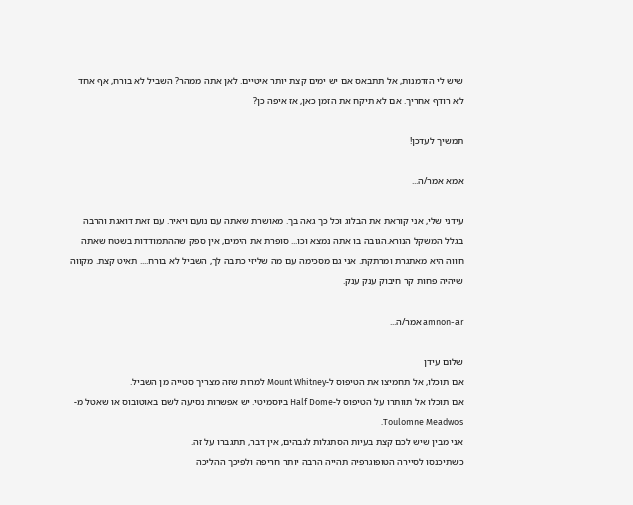שיש לי הזדמנות, אל תתבאס אם יש ימים קצת יותר איטיים. לאן אתה ממהר? השביל לא בורח, אף אחד לא רודף אחריך. אם לא תיקח את הזמן כאן, אז איפה כן?

תמשיך לעדכן!

אמא אמר/ה...

עידני שלי, אני קוראת את הבלוג וכל כך גאה בך. מאושרת שאתה עם נועם ויאיר. עם זאת דואגת והרבה בגלל המשקל הנורא.הגובה בו אתה נמצא וכו... סופרת את הימים, אין ספק שההתמודדות בשטח שאתה חווה היא מאתגרת ומרתקת. אני גם מסכימה עם מה שליזי כתבה לך, השביל לא בורח.... תאיט קצת. מקווה שיהיה פחות קר חיבוק ענק ענק.

amnon-ar אמר/ה...

שלום עידן
אם תוכלו, אל תחמיצו את הטיפוס ל-Mount Whitney למרות שזה מצריך סטייה מן השביל.
אם תוכלו אל תוותרו על הטיפוס ל-Half Dome ביוסמיטי. יש אפשרות נסיעה לשם באוטובוס או שאטל מ-Toulomne Meadwos.
אני מבין שיש לכם קצת בעיות הסתגלות לגבהים, אין דבר, תתגברו על זה.
כשתיכנסו לסיירה הטופוגרפיה תהייה הרבה יותר חריפה ולפיכך ההליכה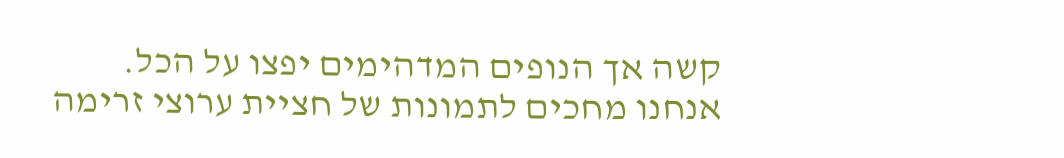קשה אך הנופים המדהימים יפצו על הכל.
אנחנו מחכים לתמונות של חציית ערוצי זרימה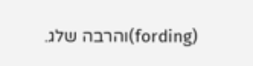(fording)והרבה שלג.